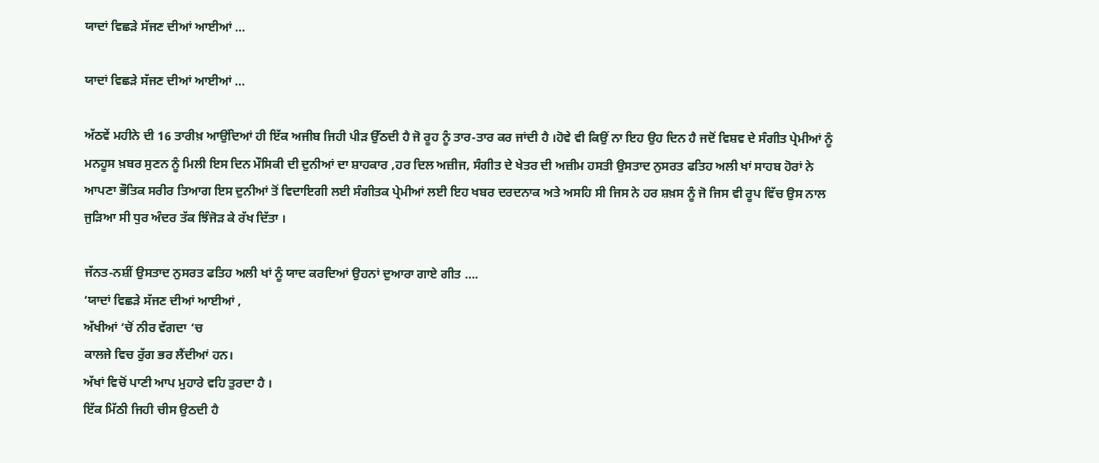ਯਾਦਾਂ ਵਿਛੜੇ ਸੱਜਣ ਦੀਆਂ ਆਈਆਂ …

ਯਾਦਾਂ ਵਿਛੜੇ ਸੱਜਣ ਦੀਆਂ ਆਈਆਂ …

ਅੱਠਵੇਂ ਮਹੀਨੇ ਦੀ 16 ਤਾਰੀਖ਼ ਆਉਂਦਿਆਂ ਹੀ ਇੱਕ ਅਜੀਬ ਜਿਹੀ ਪੀੜ ਉੱਠਦੀ ਹੈ ਜੋ ਰੂਹ ਨੂੰ ਤਾਰ-ਤਾਰ ਕਰ ਜਾਂਦੀ ਹੈ ।ਹੋਵੇ ਵੀ ਕਿਉਂ ਨਾ ਇਹ ਉਹ ਦਿਨ ਹੈ ਜਦੋਂ ਵਿਸ਼ਵ ਦੇ ਸੰਗੀਤ ਪ੍ਰੇਮੀਆਂ ਨੂੰ ਮਨਹੂਸ ਖ਼ਬਰ ਸੁਣਨ ਨੂੰ ਮਿਲੀ ਇਸ ਦਿਨ ਮੌਸਿਕੀ ਦੀ ਦੁਨੀਆਂ ਦਾ ਸ਼ਾਹਕਾਰ ,ਹਰ ਦਿਲ ਅਜ਼ੀਜ, ਸੰਗੀਤ ਦੇ ਖੇਤਰ ਦੀ ਅਜ਼ੀਮ ਹਸਤੀ ਉਸਤਾਦ ਨੁਸਰਤ ਫਤਿਹ ਅਲੀ ਖਾਂ ਸਾਹਬ ਹੋਰਾਂ ਨੇ ਆਪਣਾ ਭੌਤਿਕ ਸਰੀਰ ਤਿਆਗ ਇਸ ਦੁਨੀਆਂ ਤੋਂ ਵਿਦਾਇਗੀ ਲਈ ਸੰਗੀਤਕ ਪ੍ਰੇਮੀਆਂ ਲਈ ਇਹ ਖਬਰ ਦਰਦਨਾਕ ਅਤੇ ਅਸਹਿ ਸੀ ਜਿਸ ਨੇ ਹਰ ਸ਼ਖ਼ਸ ਨੂੰ ਜੋ ਜਿਸ ਵੀ ਰੂਪ ਵਿੱਚ ਉਸ ਨਾਲ ਜੁੜਿਆ ਸੀ ਧੁਰ ਅੰਦਰ ਤੱਕ ਝਿੰਜੋੜ ਕੇ ਰੱਖ ਦਿੱਤਾ ।

ਜੱਨਤ-ਨਸ਼ੀਂ ਉਸਤਾਦ ਨੁਸਰਤ ਫਤਿਹ ਅਲੀ ਖਾਂ ਨੂੰ ਯਾਦ ਕਰਦਿਆਂ ਉਹਨਾਂ ਦੁਆਰਾ ਗਾਏ ਗੀਤ ….
‘ਯਾਦਾਂ ਵਿਛੜੇ ਸੱਜਣ ਦੀਆਂ ਆਈਆਂ ,
ਅੱਖੀਆਂ ‘ਚੋਂ ਨੀਰ ਵੱਗਦਾ ‘ਚ
ਕਾਲਜੇ ਵਿਚ ਰੁੱਗ ਭਰ ਲੈਂਦੀਆਂ ਹਨ।
ਅੱਖਾਂ ਵਿਚੋਂ ਪਾਣੀ ਆਪ ਮੁਹਾਰੇ ਵਹਿ ਤੁਰਦਾ ਹੈ ।
ਇੱਕ ਮਿੱਠੀ ਜਿਹੀ ਚੀਸ ਉਠਦੀ ਹੈ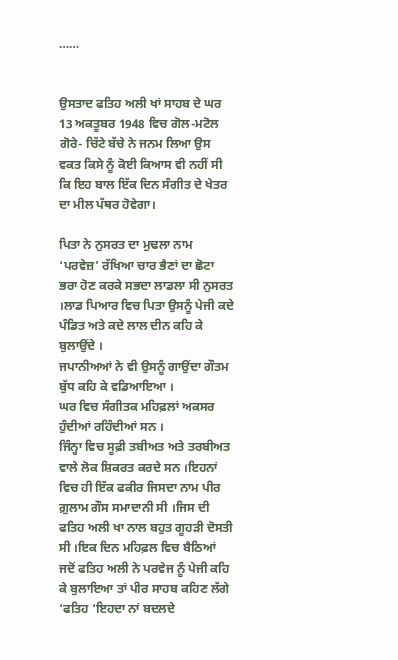……


ਉਸਤਾਦ ਫਤਿਹ ਅਲੀ ਖਾਂ ਸਾਹਬ ਦੇ ਘਰ 13 ਅਕਤੂਬਰ 1948 ਵਿਚ ਗੋਲ-ਮਟੋਲ ਗੋਰੇ- ਚਿੱਟੇ ਬੱਚੇ ਨੇ ਜਨਮ ਲਿਆ ਉਸ ਵਕਤ ਕਿਸੇ ਨੂੰ ਕੋਈ ਕਿਆਸ ਵੀ ਨਹੀਂ ਸੀ ਕਿ ਇਹ ਬਾਲ ਇੱਕ ਦਿਨ ਸੰਗੀਤ ਦੇ ਖੇਤਰ ਦਾ ਮੀਲ ਪੱਥਰ ਹੋਵੇਗਾ।

ਪਿਤਾ ਨੇ ਨੁਸਰਤ ਦਾ ਮੁਢਲਾ ਨਾਮ ‘ਪਰਵੇਜ਼’ ਰੱਖਿਆ ਚਾਰ ਭੈਣਾਂ ਦਾ ਛੋਟਾ ਭਰਾ ਹੋਣ ਕਰਕੇ ਸਭਦਾ ਲਾਡਲਾ ਸੀ ਨੁਸਰਤ ।ਲਾਡ ਪਿਆਰ ਵਿਚ ਪਿਤਾ ਉਸਨੂੰ ਪੇਜੀ ਕਦੇ ਪੰਡਿਤ ਅਤੇ ਕਦੇ ਲਾਲ ਦੀਨ ਕਹਿ ਕੇ ਬੁਲਾਉਂਦੇ ।
ਜਪਾਨੀਅਆਂ ਨੇ ਵੀ ਉਸਨੂੰ ਗਾਉਂਦਾ ਗੌਤਮ ਬੁੱਧ ਕਹਿ ਕੇ ਵਡਿਆਇਆ ।
ਘਰ ਵਿਚ ਸੰਗੀਤਕ ਮਹਿਫ਼ਲਾਂ ਅਕਸਰ ਹੁੰਦੀਆਂ ਰਹਿੰਦੀਆਂ ਸਨ ।
ਜਿੰਨ੍ਹਾ ਵਿਚ ਸੂਫ਼ੀ ਤਬੀਅਤ ਅਤੇ ਤਰਬੀਅਤ ਵਾਲੇ ਲੋਕ ਸ਼ਿਕਰਤ ਕਰਦੇ ਸਨ ।ਇਹਨਾਂ ਵਿਚ ਹੀ ਇੱਕ ਫਕੀਰ ਜਿਸਦਾ ਨਾਮ ਪੀਰ ਗ਼ੁਲਾਮ ਗੌਸ ਸਮਾਦਾਨੀ ਸੀ ।ਜਿਸ ਦੀ ਫਤਿਹ ਅਲੀ ਖਾ ਨਾਲ ਬਹੁਤ ਗੂਹੜੀ ਦੋਸਤੀ ਸੀ ।ਇਕ ਦਿਨ ਮਹਿਫ਼ਲ ਵਿਚ ਬੈਠਿਆਂ ਜਦੋਂ ਫਤਿਹ ਅਲੀ ਨੇ ਪਰਵੇਜ ਨੂੰ ਪੇਜੀ ਕਹਿ ਕੇ ਬੁਲਾਇਆ ਤਾਂ ਪੀਰ ਸਾਹਬ ਕਹਿਣ ਲੱਗੇ ‘ਫਤਿਹ ‘ਇਹਦਾ ਨਾਂ ਬਦਲਦੇ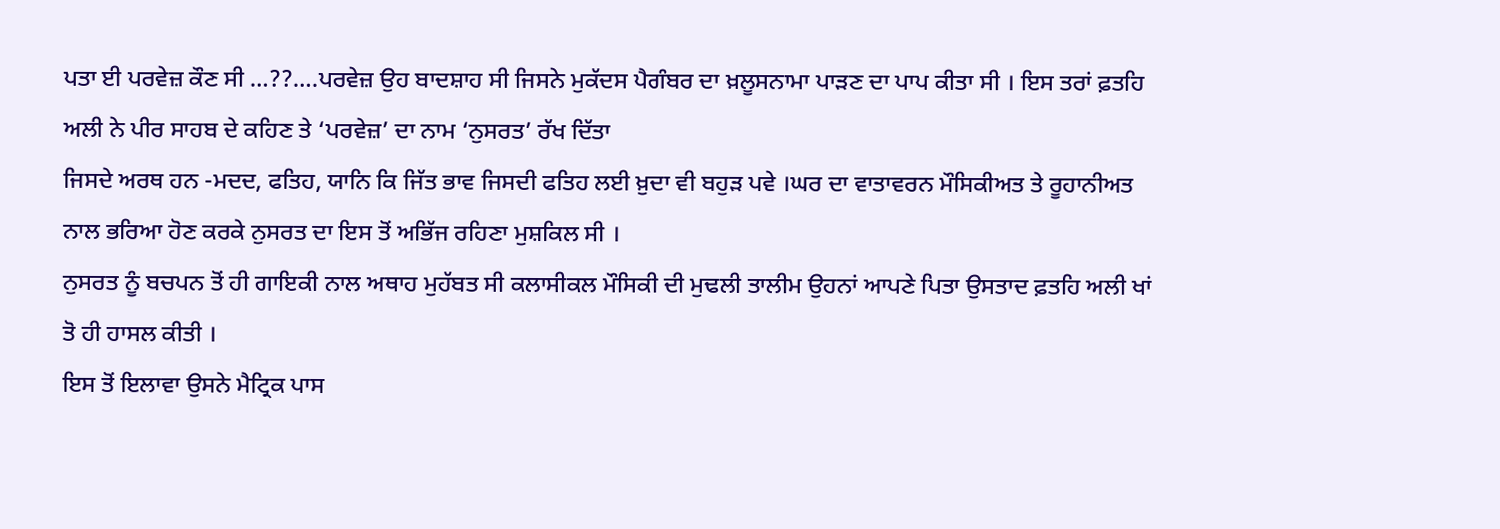ਪਤਾ ਈ ਪਰਵੇਜ਼ ਕੌਣ ਸੀ …??….ਪਰਵੇਜ਼ ਉਹ ਬਾਦਸ਼ਾਹ ਸੀ ਜਿਸਨੇ ਮੁਕੱਦਸ ਪੈਗੰਬਰ ਦਾ ਖ਼ਲੂਸਨਾਮਾ ਪਾੜਣ ਦਾ ਪਾਪ ਕੀਤਾ ਸੀ । ਇਸ ਤਰਾਂ ਫ਼ਤਹਿ ਅਲੀ ਨੇ ਪੀਰ ਸਾਹਬ ਦੇ ਕਹਿਣ ਤੇ ‘ਪਰਵੇਜ਼’ ਦਾ ਨਾਮ ‘ਨੁਸਰਤ’ ਰੱਖ ਦਿੱਤਾ
ਜਿਸਦੇ ਅਰਥ ਹਨ -ਮਦਦ, ਫਤਿਹ, ਯਾਨਿ ਕਿ ਜਿੱਤ ਭਾਵ ਜਿਸਦੀ ਫਤਿਹ ਲਈ ਖ਼ੁਦਾ ਵੀ ਬਹੁੜ ਪਵੇ ।ਘਰ ਦਾ ਵਾਤਾਵਰਨ ਮੌਸਿਕੀਅਤ ਤੇ ਰੂਹਾਨੀਅਤ ਨਾਲ ਭਰਿਆ ਹੋਣ ਕਰਕੇ ਨੁਸਰਤ ਦਾ ਇਸ ਤੋਂ ਅਭਿੱਜ ਰਹਿਣਾ ਮੁਸ਼ਕਿਲ ਸੀ ।
ਨੁਸਰਤ ਨੂੰ ਬਚਪਨ ਤੋਂ ਹੀ ਗਾਇਕੀ ਨਾਲ ਅਥਾਹ ਮੁਹੱਬਤ ਸੀ ਕਲਾਸੀਕਲ ਮੌਸਿਕੀ ਦੀ ਮੁਢਲੀ ਤਾਲੀਮ ਉਹਨਾਂ ਆਪਣੇ ਪਿਤਾ ਉਸਤਾਦ ਫ਼ਤਹਿ ਅਲੀ ਖਾਂ ਤੋ ਹੀ ਹਾਸਲ ਕੀਤੀ ।
ਇਸ ਤੋਂ ਇਲਾਵਾ ਉਸਨੇ ਮੈਟ੍ਰਿਕ ਪਾਸ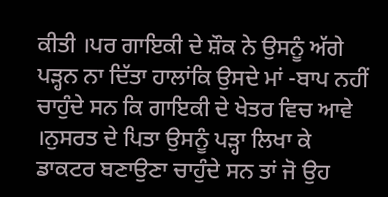ਕੀਤੀ ।ਪਰ ਗਾਇਕੀ ਦੇ ਸ਼ੌਕ ਨੇ ਉਸਨੂੰ ਅੱਗੇ ਪੜ੍ਹਨ ਨਾ ਦਿੱਤਾ ਹਾਲਾਂਕਿ ਉਸਦੇ ਮਾਂ -ਬਾਪ ਨਹੀਂ ਚਾਹੁੰਦੇ ਸਨ ਕਿ ਗਾਇਕੀ ਦੇ ਖੇਤਰ ਵਿਚ ਆਵੇ ।ਨੁਸਰਤ ਦੇ ਪਿਤਾ ਉਸਨੂੰ ਪੜ੍ਹਾ ਲਿਖਾ ਕੇ ਡਾਕਟਰ ਬਣਾਉਣਾ ਚਾਹੁੰਦੇ ਸਨ ਤਾਂ ਜੋ ਉਹ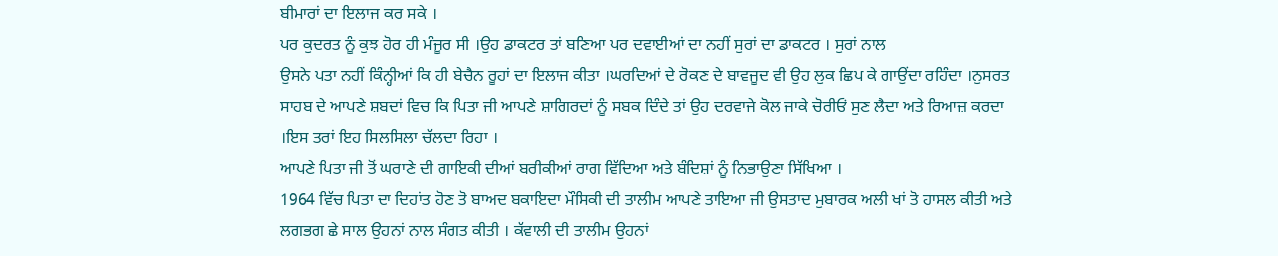ਬੀਮਾਰਾਂ ਦਾ ਇਲਾਜ ਕਰ ਸਕੇ ।
ਪਰ ਕੁਦਰਤ ਨੂੰ ਕੁਝ ਹੋਰ ਹੀ ਮੰਜੂਰ ਸੀ ।ਉਹ ਡਾਕਟਰ ਤਾਂ ਬਣਿਆ ਪਰ ਦਵਾਈਆਂ ਦਾ ਨਹੀਂ ਸੁਰਾਂ ਦਾ ਡਾਕਟਰ । ਸੁਰਾਂ ਨਾਲ
ਉਸਨੇ ਪਤਾ ਨਹੀਂ ਕਿੰਨ੍ਹੀਆਂ ਕਿ ਹੀ ਬੇਚੈਨ ਰੂਹਾਂ ਦਾ ਇਲਾਜ ਕੀਤਾ ।ਘਰਦਿਆਂ ਦੇ ਰੋਕਣ ਦੇ ਬਾਵਜੂਦ ਵੀ ਉਹ ਲੁਕ ਛਿਪ ਕੇ ਗਾਉਂਦਾ ਰਹਿੰਦਾ ।ਨੁਸਰਤ ਸਾਹਬ ਦੇ ਆਪਣੇ ਸ਼ਬਦਾਂ ਵਿਚ ਕਿ ਪਿਤਾ ਜੀ ਆਪਣੇ ਸ਼ਾਗਿਰਦਾਂ ਨੂੰ ਸਬਕ ਦਿੰਦੇ ਤਾਂ ਉਹ ਦਰਵਾਜੇ ਕੋਲ ਜਾਕੇ ਚੋਰੀਓਂ ਸੁਣ ਲੈਦਾ ਅਤੇ ਰਿਆਜ਼ ਕਰਦਾ ।ਇਸ ਤਰਾਂ ਇਹ ਸਿਲਸਿਲਾ ਚੱਲਦਾ ਰਿਹਾ ।
ਆਪਣੇ ਪਿਤਾ ਜੀ ਤੋਂ ਘਰਾਣੇ ਦੀ ਗਾਇਕੀ ਦੀਆਂ ਬਰੀਕੀਆਂ ਰਾਗ ਵਿੱਦਿਆ ਅਤੇ ਬੰਦਿਸ਼ਾਂ ਨੂੰ ਨਿਭਾਉਣਾ ਸਿੱਖਿਆ ।
1964 ਵਿੱਚ ਪਿਤਾ ਦਾ ਦਿਹਾਂਤ ਹੋਣ ਤੋ ਬਾਅਦ ਬਕਾਇਦਾ ਮੌਸਿਕੀ ਦੀ ਤਾਲੀਮ ਆਪਣੇ ਤਾਇਆ ਜੀ ਉਸਤਾਦ ਮੁਬਾਰਕ ਅਲੀ ਖਾਂ ਤੋ ਹਾਸਲ ਕੀਤੀ ਅਤੇ ਲਗਭਗ ਛੇ ਸਾਲ ਉਹਨਾਂ ਨਾਲ ਸੰਗਤ ਕੀਤੀ । ਕੱਵਾਲੀ ਦੀ ਤਾਲੀਮ ਉਹਨਾਂ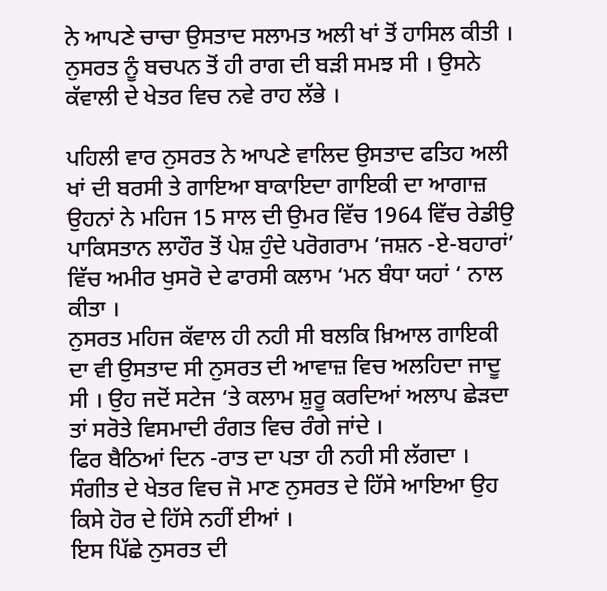ਨੇ ਆਪਣੇ ਚਾਚਾ ਉਸਤਾਦ ਸਲਾਮਤ ਅਲੀ ਖਾਂ ਤੋਂ ਹਾਸਿਲ ਕੀਤੀ ।
ਨੁਸਰਤ ਨੂੰ ਬਚਪਨ ਤੋਂ ਹੀ ਰਾਗ ਦੀ ਬੜੀ ਸਮਝ ਸੀ । ਉਸਨੇ ਕੱਵਾਲੀ ਦੇ ਖੇਤਰ ਵਿਚ ਨਵੇ ਰਾਹ ਲੱਭੇ ।

ਪਹਿਲੀ ਵਾਰ ਨੁਸਰਤ ਨੇ ਆਪਣੇ ਵਾਲਿਦ ਉਸਤਾਦ ਫਤਿਹ ਅਲੀ ਖਾਂ ਦੀ ਬਰਸੀ ਤੇ ਗਾਇਆ ਬਾਕਾਇਦਾ ਗਾਇਕੀ ਦਾ ਆਗਾਜ਼ ਉਹਨਾਂ ਨੇ ਮਹਿਜ 15 ਸਾਲ ਦੀ ਉਮਰ ਵਿੱਚ 1964 ਵਿੱਚ ਰੇਡੀਉ ਪਾਕਿਸਤਾਨ ਲਾਹੌਰ ਤੋਂ ਪੇਸ਼ ਹੁੰਦੇ ਪਰੋਗਰਾਮ ‘ਜਸ਼ਨ -ਏ-ਬਹਾਰਾਂ’ ਵਿੱਚ ਅਮੀਰ ਖੁਸਰੋ ਦੇ ਫਾਰਸੀ ਕਲਾਮ ‘ਮਨ ਬੰਧਾ ਯਹਾਂ ‘ ਨਾਲ ਕੀਤਾ ।
ਨੁਸਰਤ ਮਹਿਜ ਕੱਵਾਲ ਹੀ ਨਹੀ ਸੀ ਬਲਕਿ ਖ਼ਿਆਲ ਗਾਇਕੀ ਦਾ ਵੀ ਉਸਤਾਦ ਸੀ ਨੁਸਰਤ ਦੀ ਆਵਾਜ਼ ਵਿਚ ਅਲਹਿਦਾ ਜਾਦੂ ਸੀ । ਉਹ ਜਦੋਂ ਸਟੇਜ ‘ਤੇ ਕਲਾਮ ਸ਼ੁਰੂ ਕਰਦਿਆਂ ਅਲਾਪ ਛੇੜਦਾ ਤਾਂ ਸਰੋਤੇ ਵਿਸਮਾਦੀ ਰੰਗਤ ਵਿਚ ਰੰਗੇ ਜਾਂਦੇ ।
ਫਿਰ ਬੈਠਿਆਂ ਦਿਨ -ਰਾਤ ਦਾ ਪਤਾ ਹੀ ਨਹੀ ਸੀ ਲੱਗਦਾ । ਸੰਗੀਤ ਦੇ ਖੇਤਰ ਵਿਚ ਜੋ ਮਾਣ ਨੁਸਰਤ ਦੇ ਹਿੱਸੇ ਆਇਆ ਉਹ ਕਿਸੇ ਹੋਰ ਦੇ ਹਿੱਸੇ ਨਹੀਂ ਈਆਂ ।
ਇਸ ਪਿੱਛੇ ਨੁਸਰਤ ਦੀ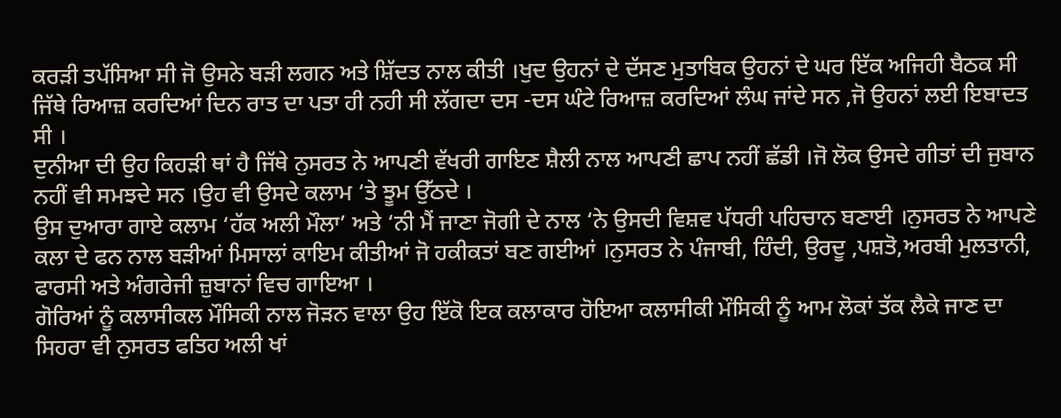ਕਰੜੀ ਤਪੱਸਿਆ ਸੀ ਜੋ ਉਸਨੇ ਬੜੀ ਲਗਨ ਅਤੇ ਸ਼ਿੱਦਤ ਨਾਲ ਕੀਤੀ ।ਖੁਦ ਉਹਨਾਂ ਦੇ ਦੱਸਣ ਮੁਤਾਬਿਕ ਉਹਨਾਂ ਦੇ ਘਰ ਇੱਕ ਅਜਿਹੀ ਬੈਠਕ ਸੀ ਜਿੱਥੇ ਰਿਆਜ਼ ਕਰਦਿਆਂ ਦਿਨ ਰਾਤ ਦਾ ਪਤਾ ਹੀ ਨਹੀ ਸੀ ਲੱਗਦਾ ਦਸ -ਦਸ ਘੰਟੇ ਰਿਆਜ਼ ਕਰਦਿਆਂ ਲੰਘ ਜਾਂਦੇ ਸਨ ,ਜੋ ਉਹਨਾਂ ਲਈ ਇਬਾਦਤ ਸੀ ।
ਦੁਨੀਆ ਦੀ ਉਹ ਕਿਹੜੀ ਥਾਂ ਹੈ ਜਿੱਥੇ ਨੁਸਰਤ ਨੇ ਆਪਣੀ ਵੱਖਰੀ ਗਾਇਣ ਸ਼ੈਲੀ ਨਾਲ ਆਪਣੀ ਛਾਪ ਨਹੀਂ ਛੱਡੀ ।ਜੋ ਲੋਕ ਉਸਦੇ ਗੀਤਾਂ ਦੀ ਜੁਬਾਨ ਨਹੀਂ ਵੀ ਸਮਝਦੇ ਸਨ ।ਉਹ ਵੀ ਉਸਦੇ ਕਲਾਮ ‘ਤੇ ਝੂਮ ਉੱਠਦੇ ।
ਉਸ ਦੁਆਰਾ ਗਾਏ ਕਲਾਮ ‘ਹੱਕ ਅਲੀ ਮੌਲਾ’ ਅਤੇ ‘ਨੀ ਮੈਂ ਜਾਣਾ ਜੋਗੀ ਦੇ ਨਾਲ ‘ਨੇ ਉਸਦੀ ਵਿਸ਼ਵ ਪੱਧਰੀ ਪਹਿਚਾਨ ਬਣਾਈ ।ਨੁਸਰਤ ਨੇ ਆਪਣੇ ਕਲਾ ਦੇ ਫਨ ਨਾਲ ਬੜੀਆਂ ਮਿਸਾਲਾਂ ਕਾਇਮ ਕੀਤੀਆਂ ਜੋ ਹਕੀਕਤਾਂ ਬਣ ਗਈਆਂ ।ਨੁਸਰਤ ਨੇ ਪੰਜਾਬੀ, ਹਿੰਦੀ, ਉਰਦੂ ,ਪਸ਼ਤੋ,ਅਰਬੀ ਮੁਲਤਾਨੀ, ਫਾਰਸੀ ਅਤੇ ਅੰਗਰੇਜੀ ਜ਼ੁਬਾਨਾਂ ਵਿਚ ਗਾਇਆ ।
ਗੋਰਿਆਂ ਨੂੰ ਕਲਾਸੀਕਲ ਮੌਸਿਕੀ ਨਾਲ ਜੋੜਨ ਵਾਲਾ ਉਹ ਇੱਕੋ ਇਕ ਕਲਾਕਾਰ ਹੋਇਆ ਕਲਾਸੀਕੀ ਮੌਸਿਕੀ ਨੂੰ ਆਮ ਲੋਕਾਂ ਤੱਕ ਲੈਕੇ ਜਾਣ ਦਾ ਸਿਹਰਾ ਵੀ ਨੁਸਰਤ ਫਤਿਹ ਅਲੀ ਖਾਂ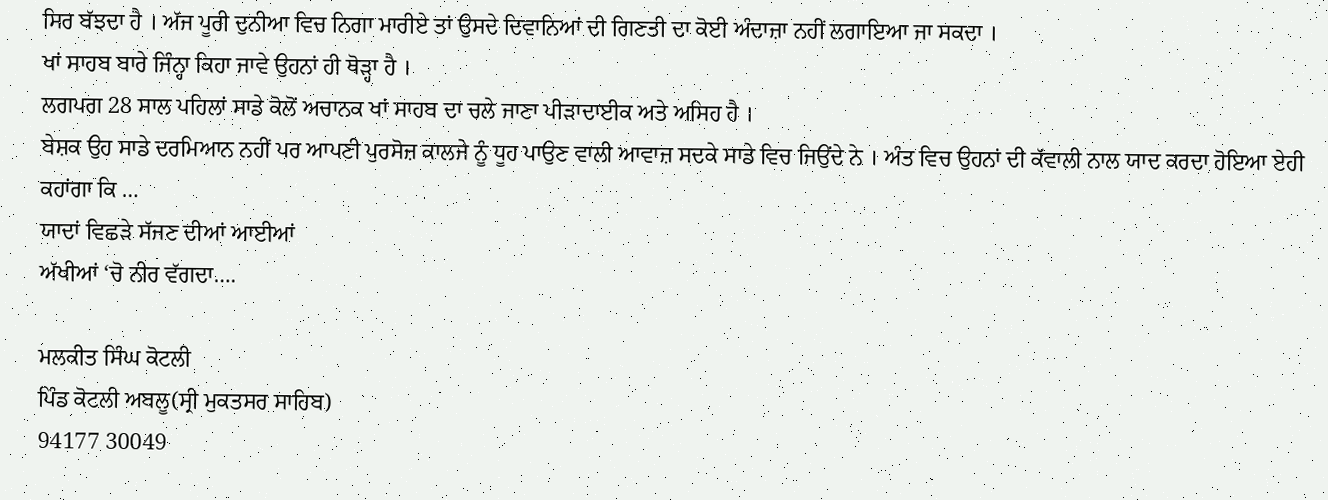ਸਿਰ ਬੱਝਦਾ ਹੈ । ਅੱਜ ਪੂਰੀ ਦੁਨੀਆ ਵਿਚ ਨਿਗਾ ਮਾਰੀਏ ਤਾਂ ਉਸਦੇ ਦਿਵਾਨਿਆਂ ਦੀ ਗਿਣਤੀ ਦਾ ਕੋਈ ਅੰਦਾਜ਼ਾ ਨਹੀਂ ਲਗਾਇਆ ਜਾ ਸਕਦਾ ।
ਖਾਂ ਸਾਹਬ ਬਾਰੇ ਜਿੰਨ੍ਹਾ ਕਿਹਾ ਜਾਵੇ ਉਹਨਾਂ ਹੀ ਥੋੜ੍ਹਾ ਹੈ ।
ਲਗਪਗ 28 ਸਾਲ ਪਹਿਲਾਂ ਸਾਡੇ ਕੋਲੋਂ ਅਚਾਨਕ ਖਾਂ ਸਾਹਬ ਦਾ ਚਲੇ ਜਾਣਾ ਪੀੜਾਦਾਈਕ ਅਤੇ ਅਸਿਹ ਹੈ ।
ਬੇਸ਼ਕ ਉਹ ਸਾਡੇ ਦਰਮਿਆਨ ਨਹੀਂ ਪਰ ਆਪਣੀ ਪੁਰਸੋਜ਼ ਕਾਲਜੇ ਨੂੰ ਧੂਹ ਪਾਉਣ ਵਾਲੀ ਆਵਾਜ਼ ਸਦਕੇ ਸਾਡੇ ਵਿਚ ਜਿਉਂਦੇ ਨੇ । ਅੰਤ ਵਿਚ ਉਹਨਾਂ ਦੀ ਕੱਵਾਲੀ ਨਾਲ ਯਾਦ ਕਰਦਾ ਹੋਇਆ ਏਹੀ ਕਹਾਂਗਾ ਕਿ …
ਯਾਦਾਂ ਵਿਛੜੇ ਸੱਜਣ ਦੀਆਂ ਆਈਆਂ
ਅੱਖੀਆਂ ‘ਚੋ ਨੀਰ ਵੱਗਦਾ….

ਮਲਕੀਤ ਸਿੰਘ ਕੋਟਲੀ
ਪਿੰਡ ਕੋਟਲੀ ਅਬਲੂ(ਸ੍ਰੀ ਮੁਕਤਸਰ ਸਾਹਿਬ)
94177 30049